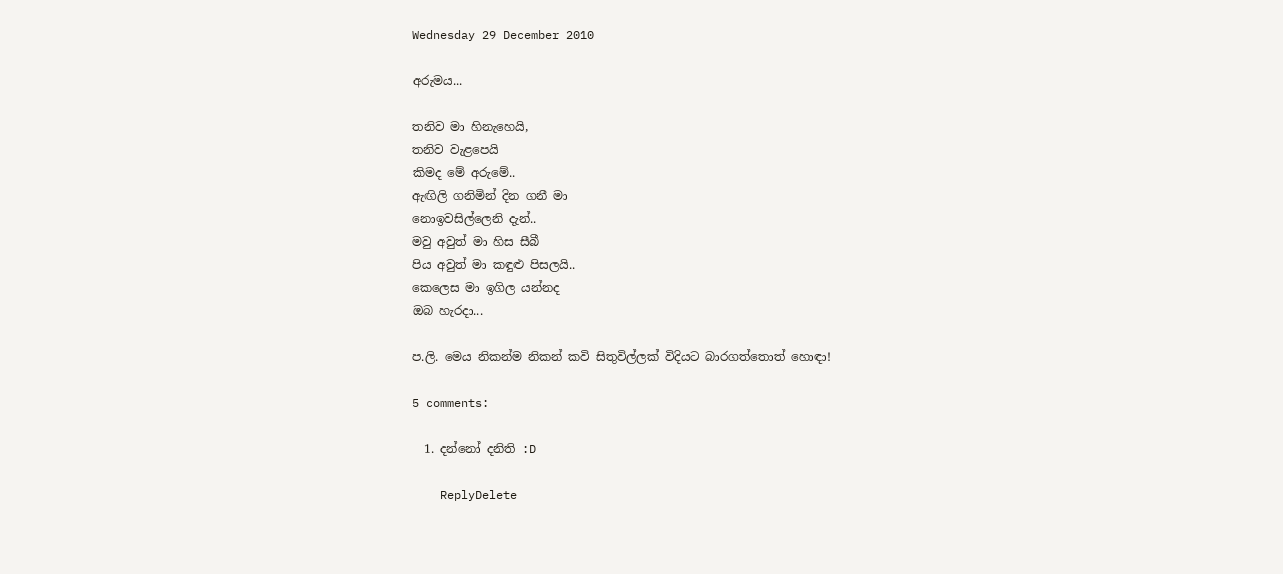Wednesday 29 December 2010

අරුමය...

තනිව මා හිනැහෙයි,
තනිව වැළපෙයි
කිමද මේ අරුමේ..
ඇඟිලි ගනිමින් දින ගනී මා
නොඉවසිල්ලෙනි දැන්..
මවු අවුත් මා හිස සීබී
පිය අවුත් මා කඳුළු පිසලයි..
කෙලෙස මා ඉගිල යන්නද
ඔබ හැරදා...

ප.ලි. මෙය නිකන්ම නිකන් කවි සිතුවිල්ලක් විදියට බාරගත්තොත් හොඳා!

5 comments:

  1. දන්නෝ දනිති :D

    ReplyDelete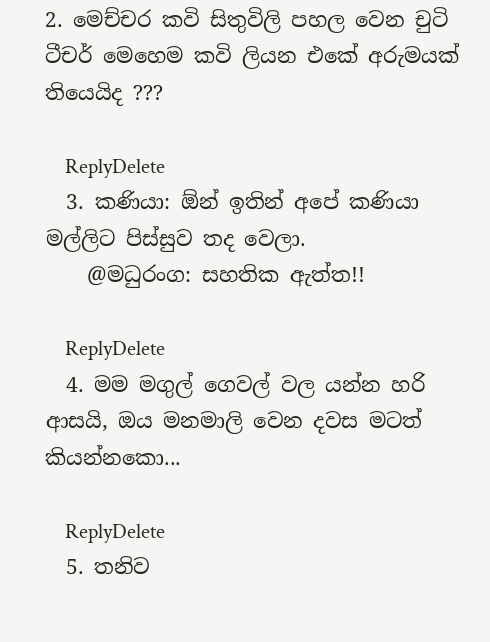2. මෙච්චර කවි සිතුවිලි පහල වෙන චුටි ටීචර් මෙහෙම කවි ලියන එකේ අරුමයක් තියෙයිද ???

    ReplyDelete
  3. කණියා: ඕන් ඉතින් අපේ කණියා මල්ලිට පිස්සුව තද වෙලා.
    @මධුරංග: සහතික ඇත්ත!!

    ReplyDelete
  4. මම මගුල් ගෙවල් වල යන්න හරි ආසයි, ඔය මනමාලි වෙන දවස මටත් කියන්නකො...

    ReplyDelete
  5. තනිව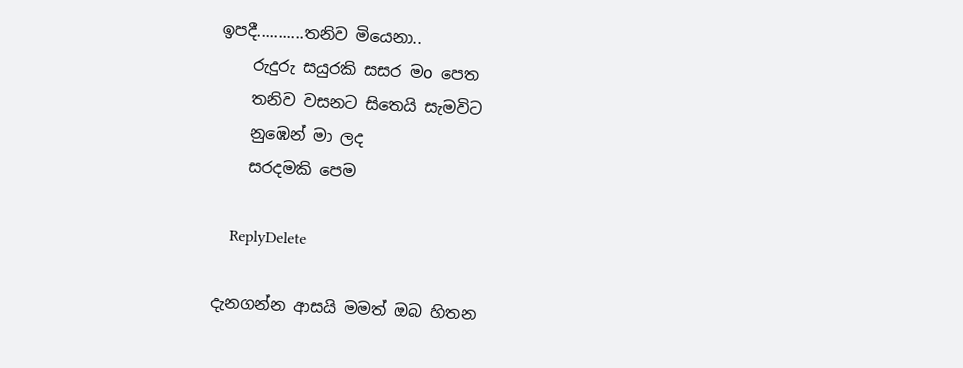ඉපදී...........තනිව මියෙනා..
    රුදුරු සයුරකි සසර මo පෙත
    තනිව වසනට සිතෙයි සැමවිට
    නුඹෙන් මා ලද
    සරදමකි පෙම

    ReplyDelete

දැනගන්න ආසයි මමත් ඔබ හිතන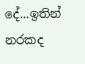දේ...ඉතින් නරකද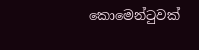කොමෙන්ටුවක්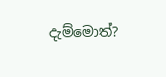දැම්මොත්?